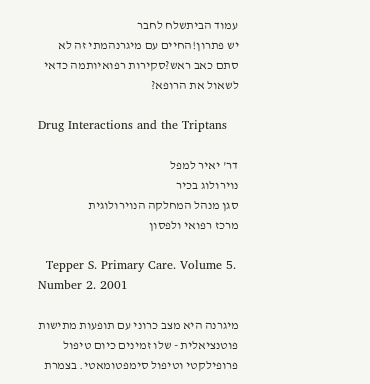עמוד הביתשלח לחבר
יש פתרון!החיים עם מיגרנהמתי זה לא סתם כאב ראש?סקירות רפואיותמה כדאי לשאול את הרופא?

Drug Interactions and the Triptans

דר' יאיר למפל
נוירולוג בכיר
סגן מנהל המחלקה הנוירולוגית
מרכז רפואי ולפסון

  Tepper S. Primary Care. Volume 5. Number 2. 2001

מיגרנה היא מצב כרוני עם תופעות מתישות פוטנציאלית - שלו זמינים כיום טיפול פרופילקטי וטיפול סימפטומאטי. בצמרת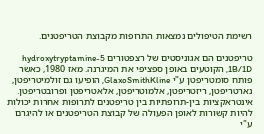רשימת הטיפולים נמצאות התרופות מקבוצת הטריפטנים.

טריפטנים הם אגוניסטים של רצפטורים 5-hydroxytryptamine 1B/1D, הקוטעים באופן ספציפי את המיגרנה. מאז 1980, כאשר פותח סומטריפטן ע"י GlaxoSmithKline, הופיעו גם זולמיטריפטן, נארטריפטן, ריזטריפטן, אלמוטריפטן, אלאטריפטן ופרובטריפטן. אינטראקציות בין-תרופתיות בין טריפטנים לתרופות אחרות יכולות להיות קשורות לאופן הפעולה של קבוצת הטריפטנים או להיגרם ע"י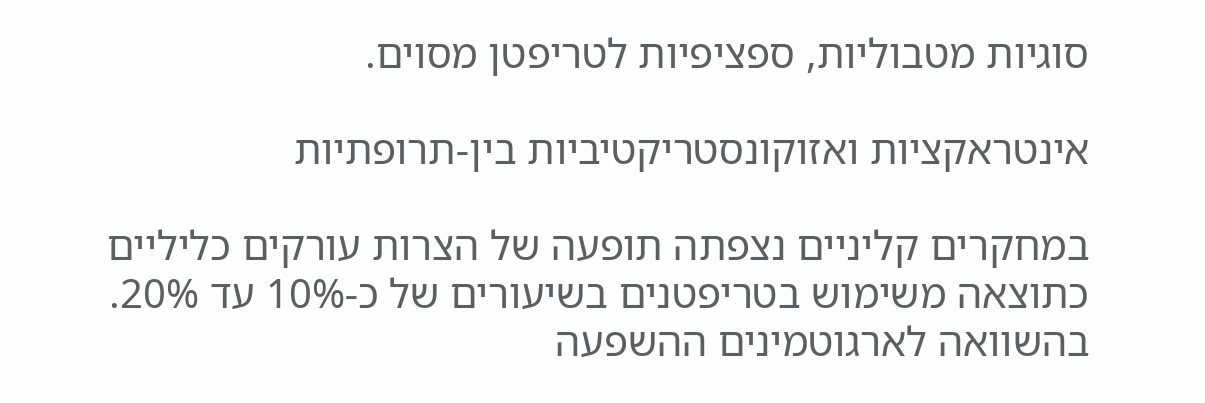סוגיות מטבוליות, ספציפיות לטריפטן מסוים.

אינטראקציות ואזוקונסטריקטיביות בין-תרופתיות

במחקרים קליניים נצפתה תופעה של הצרות עורקים כליליים כתוצאה משימוש בטריפטנים בשיעורים של כ-10% עד 20%. בהשוואה לארגוטמינים ההשפעה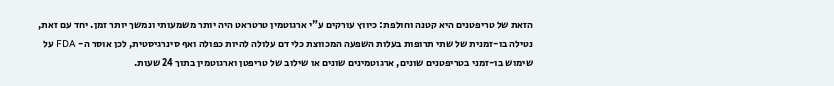הזאת של טריפטנים היא קטנה וחולפת: כיווץ עורקים ע"י ארגוטמין טרטראט היה יותר משמעותי ונמשך יותר זמן. יחד עם זאת, נטילה בו-זמנית של שתי תרופות בעלות השפעה המכווצת כלי דם עלולה להיות כפולה ואף סינרגיסטית, לכן אוסר ה- FDA על שימוש בו-זמני בטריפטנים שונים, ארגוטמינים שונים או שילוב של טריפטן וארגוטמין בתוך 24 שעות.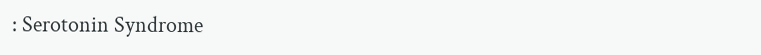: Serotonin Syndrome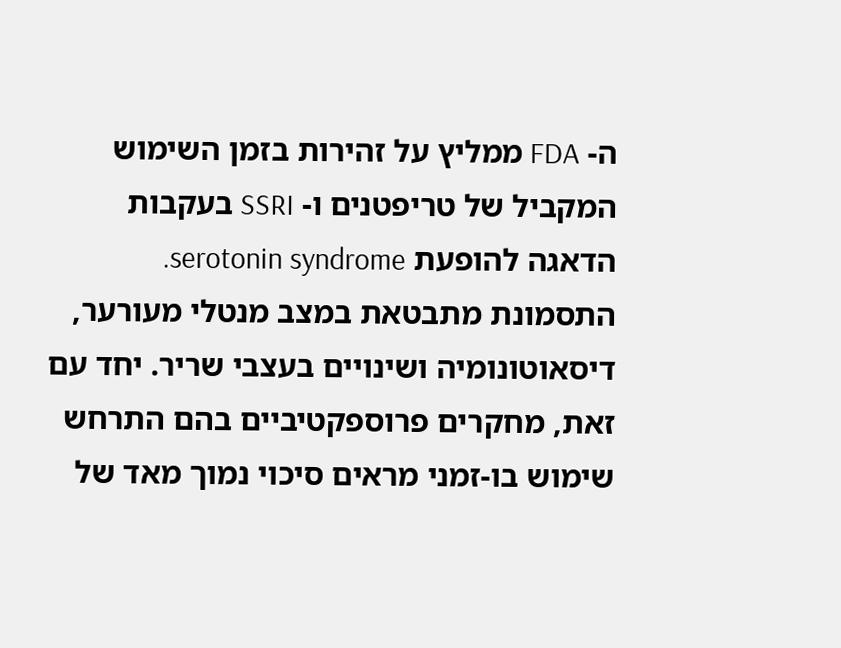ה- FDA ממליץ על זהירות בזמן השימוש המקביל של טריפטנים ו- SSRI בעקבות הדאגה להופעת serotonin syndrome. התסמונת מתבטאת במצב מנטלי מעורער, דיסאוטונומיה ושינויים בעצבי שריר. יחד עם זאת, מחקרים פרוספקטיביים בהם התרחש שימוש בו-זמני מראים סיכוי נמוך מאד של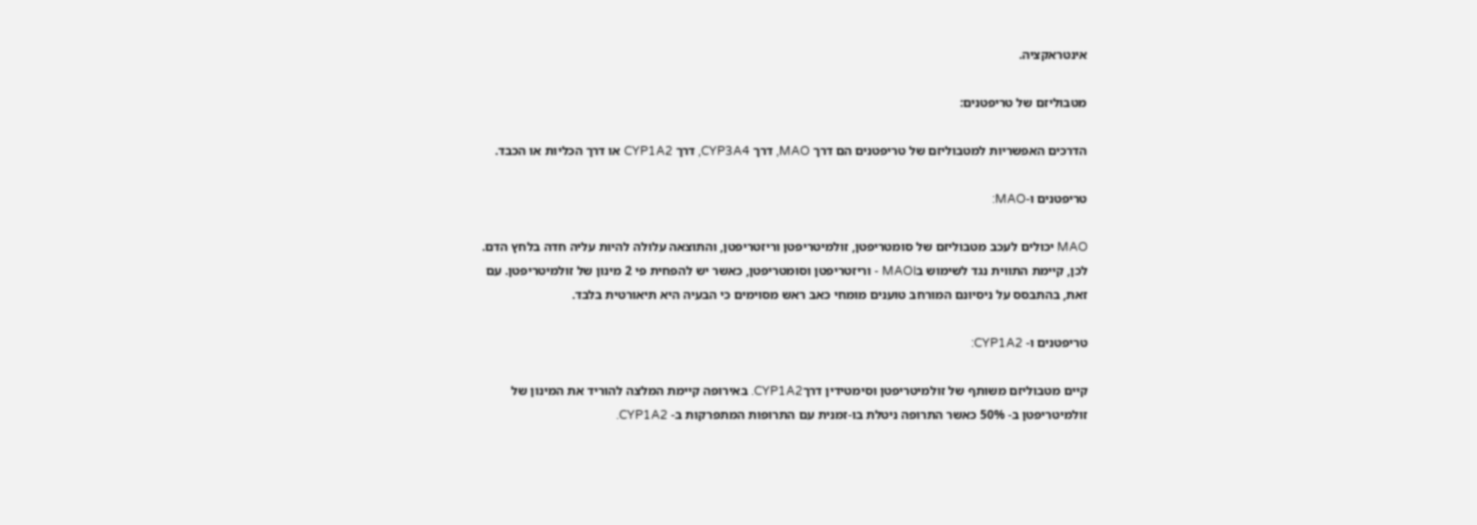אינטראקציה.

מטבוליזם של טריפטנים:

הדרכים האפשריות למטבוליזם של טריפטנים הם דרך MAO, דרך CYP3A4, דרך CYP1A2 או דרך הכליות או הכבד.

טריפטנים ו-MAO:

MAO יכולים לעכב מטבוליזם של סומטריפטן, זולמיטריפטן וריזטריפטן, והתוצאה עלולה להיות עליה חדה בלחץ הדם. לכן, קיימת התווית נגד לשימוש בMAOI - וריזטריפטן וסומטריפטן, כאשר יש להפחית פי 2 מינון של זולמיטריפטן. עם זאת, בהתבסס על ניסיונם המורחב טוענים מומחי כאב ראש מסוימים כי הבעיה היא תיאורטית בלבד.

טריפטנים ו- CYP1A2:

קיים מטבוליזם משותף של זולמיטריפטן וסימטידין דרךCYP1A2. באירופה קיימת המלצה להוריד את המינון של זולמיטריפטן ב- 50% כאשר התרופה ניטלת בו-זמנית עם התרופות המתפרקות ב- CYP1A2.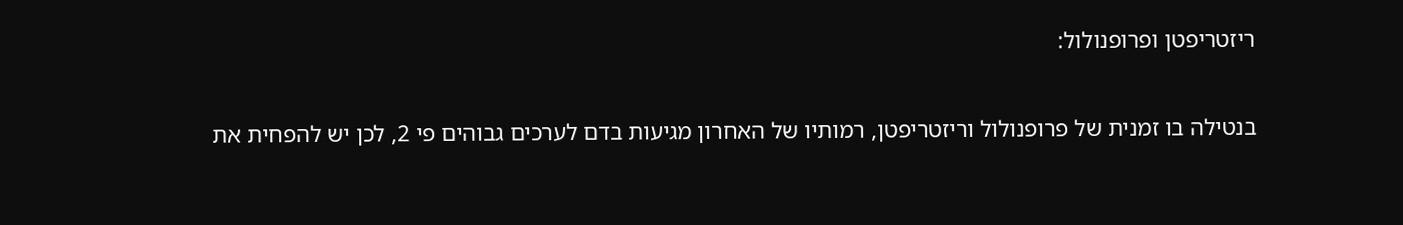ריזטריפטן ופרופנולול:

בנטילה בו זמנית של פרופנולול וריזטריפטן, רמותיו של האחרון מגיעות בדם לערכים גבוהים פי 2, לכן יש להפחית את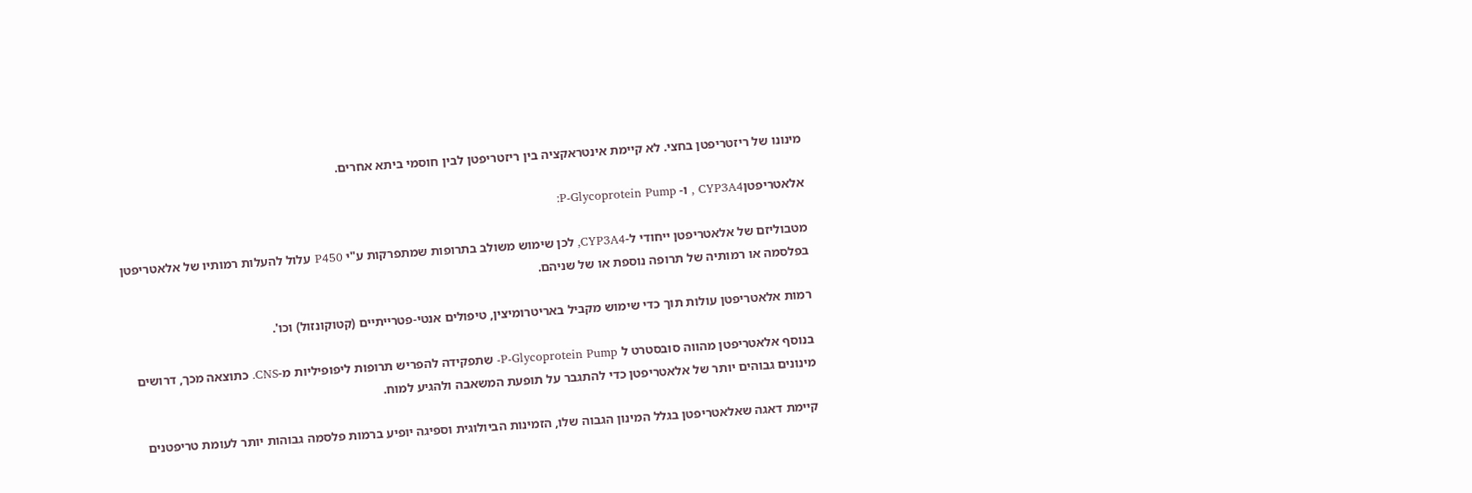מינונו של ריזטריפטן בחצי. לא קיימת אינטראקציה בין ריזטריפטן לבין חוסמי ביתא אחרים.

אלאטריפטןCYP3A4 , ו- P-Glycoprotein Pump:

מטבוליזם של אלאטריפטן ייחודי ל-CYP3A4, לכן שימוש משולב בתרופות שמתפרקות ע"י P450 עלול להעלות רמותיו של אלאטריפטן בפלסמה או רמותיה של תרופה נוספת או של שניהם.

רמות אלאטריפטן עולות תוך כדי שימוש מקביל באריטרומיצין, טיפולים אנטי-פטרייתיים (קטוקונזול) וכו'.

בנוסף אלאטריפטן מהווה סובסטרט ל P-Glycoprotein Pump- שתפקידה להפריש תרופות ליפופיליות מ-CNS. כתוצאה מכך, דרושים מינונים גבוהים יותר של אלאטריפטן כדי להתגבר על תופעת המשאבה ולהגיע למוח.

קיימת דאגה שאלאטריפטן בגלל המינון הגבוה שלו, הזמינות הביולוגית וספיגה יופיע ברמות פלסמה גבוהות יותר לעומת טריפטנים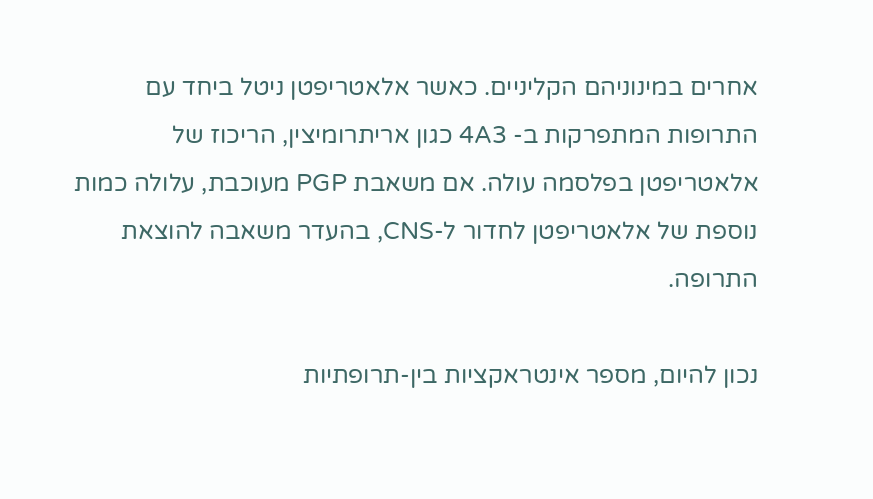אחרים במינוניהם הקליניים. כאשר אלאטריפטן ניטל ביחד עם התרופות המתפרקות ב- 4A3 כגון אריתרומיצין, הריכוז של אלאטריפטן בפלסמה עולה. אם משאבת PGP מעוכבת, עלולה כמות נוספת של אלאטריפטן לחדור ל-CNS, בהעדר משאבה להוצאת התרופה.

נכון להיום, מספר אינטראקציות בין-תרופתיות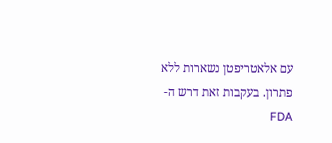עם אלאטריפטן נשארות ללא פתרון. בעקבות זאת דרש ה- FDA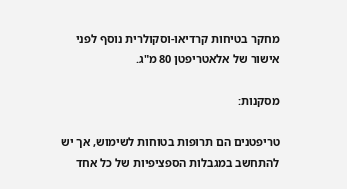מחקר בטיחות קרדיאו-וסקולרית נוסף לפני אישור של אלאטריפטן 80 מ"ג.

מסקנות:

טריפטנים הם תרופות בטוחות לשימוש, אך יש להתחשב במגבלות הספציפיות של כל אחד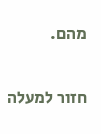מהם.

חזור למעלה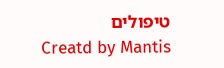טיפולים
Creatd by Mantis